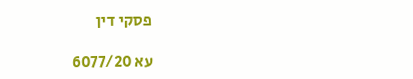פסקי דין

עא 6077/20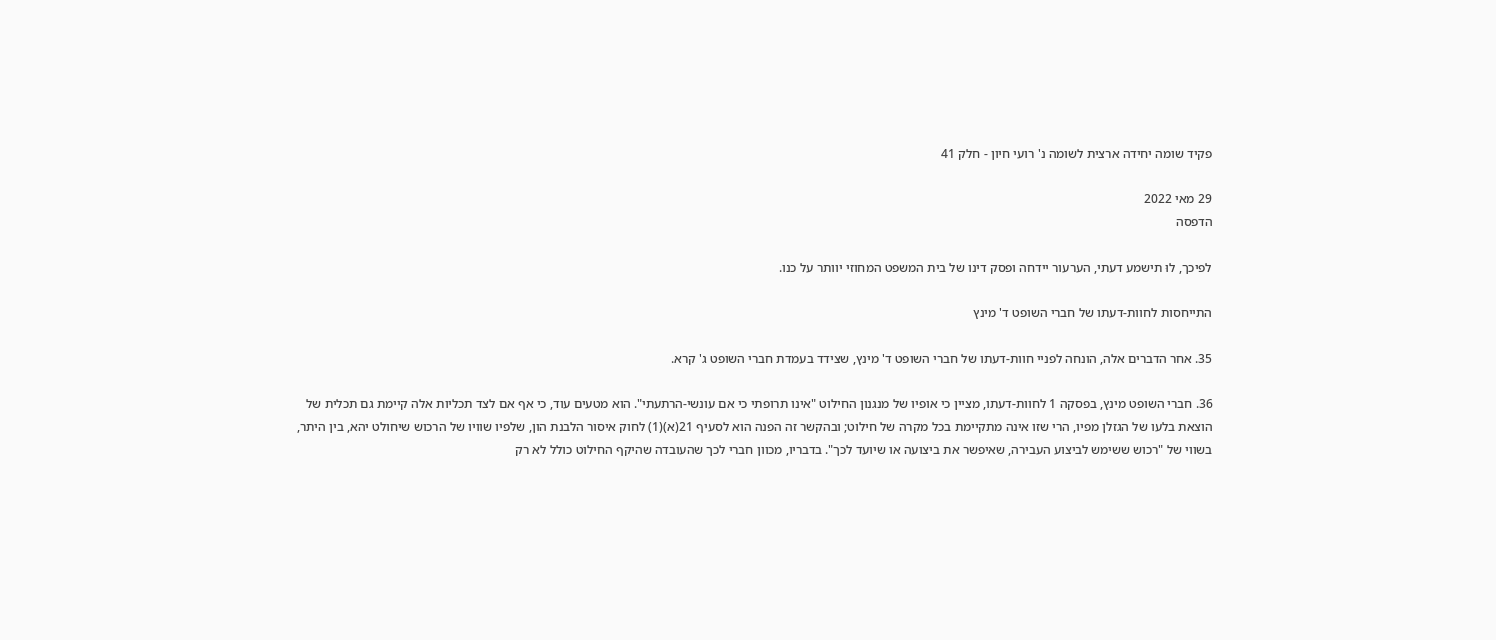פקיד שומה יחידה ארצית לשומה נ' רועי חיון - חלק 41

29 מאי 2022
הדפסה

לפיכך, לוּ תישמע דעתי, הערעור יידחה ופסק דינו של בית המשפט המחוזי יוותר על כנו.

התייחסות לחוות-דעתו של חברי השופט ד' מינץ

35. אחר הדברים אלה, הונחה לפניי חוות-דעתו של חברי השופט ד' מינץ, שצידד בעמדת חברי השופט ג' קרא.

36. חברי השופט מינץ, בפסקה 1 לחוות-דעתו, מציין כי אופיו של מנגנון החילוט "אינו תרופתי כי אם עונשי-הרתעתי". הוא מטעים עוד, כי אף אם לצד תכליות אלה קיימת גם תכלית של הוצאת בלעו של הגזלן מפיו, הרי שזו אינה מתקיימת בכל מקרה של חילוט; ובהקשר זה הפנה הוא לסעיף 21(א)(1) לחוק איסור הלבנת הון, שלפיו שוויו של הרכוש שיחולט יהא, בין היתר, בשווי של "רכוש ששימש לביצוע העבירה, שאיפשר את ביצועה או שיועד לכך". בדבריו, מכוון חברי לכך שהעובדה שהיקף החילוט כולל לא רק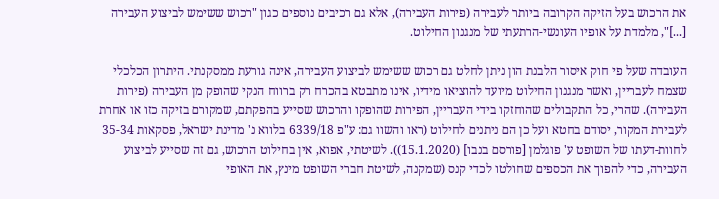את הרכוש בעל הזיקה הקרובה ביותר לעבירה (פירות העבירה), אלא גם רכיבים נוספים כגון "רכוש ששימש לביצוע העבירה [...]", מלמדת על אופיו העונשי-הרתעתי של מנגנון החילוט.

העובדה שעל פי חוק איסור הלבנת הון ניתן לחלט גם רכוש ששימש לביצוע העבירה, אינה גורעת ממסקנתי. היתרון הכלכלי שצמח לעבריין, ואשר מנגנון החילוט מיועד להוציאו מידיו, אינו מתבטא בהכרח רק ברווח הנקי שהופק מן העבירה (פירות העבירה). שהרי, כל התקבולים שהוחזקו בידי העבריין, הפירות שהופקו והרכוש שסייע בהפקתם, שמקורם בזיקה כזו או אחרת לעבירת המקור, יסודם בחטא ועל כן הם ניתנים לחילוט (ראו והשוו גם: ע"פ 6339/18 בלווא נ' מדינת ישראל, פסקאות 35-34 לחוות-דעתו של השופט ע' פוגלמן [פורסם בנבו] (15.1.2020)). לשיטתי, אפוא, אין בחילוט הרכוש, גם זה שסייע לביצוע העבירה, כדי להפוך את הכספים שחולטו לכדי קנס (שמקנה, לשיטת חברי השופט מינץ, את האופי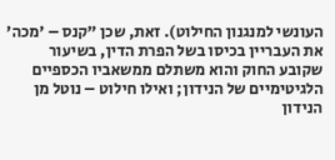העונשי למנגנון החילוט). זאת, שכן "קנס – 'מכה' את העבריין בכיסו בשל הפרת הדין, בשיעור שקובע החוק והוא משתלם ממשאביו הכספיים הלגיטימיים של הנידון; ואילו חילוט – נוטל מן הנידון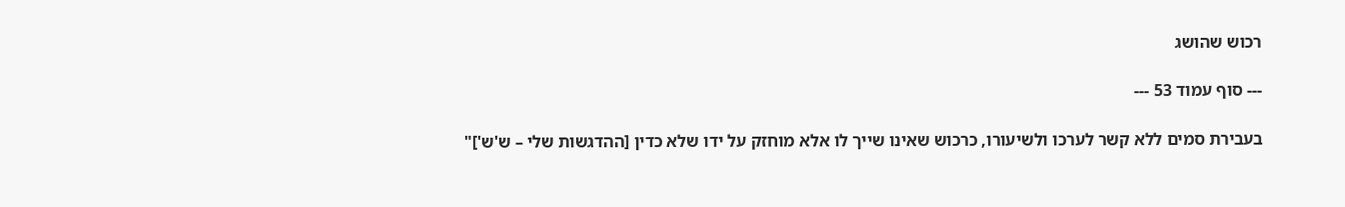רכוש שהושג

--- סוף עמוד 53 ---

בעבירת סמים ללא קשר לערכו ולשיעורו, כרכוש שאינו שייך לו אלא מוחזק על ידו שלא כדין [ההדגשות שלי – ש'ש']"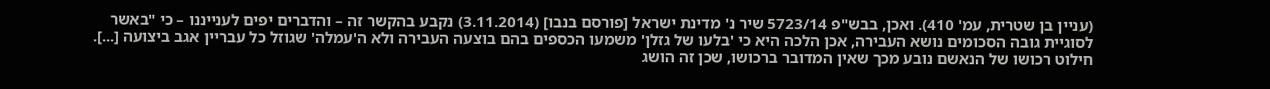(עניין בן שטרית, עמ' 410). ואכן, בבש"פ 5723/14 שיר נ' מדינת ישראל [פורסם בנבו] (3.11.2014) נקבע בהקשר זה – והדברים יפים לענייננו – כי "באשר לסוגיית גובה הסכומים נושא העבירה, אכן הלכה היא כי 'בלעו של גזלן' משמעו הכספים בהם בוצעה העבירה ולא ה'עמלה' שגוזל כל עבריין אגב ביצועה [...]. חילוט רכושו של הנאשם נובע מכך שאין המדובר ברכושו, שכן זה הושג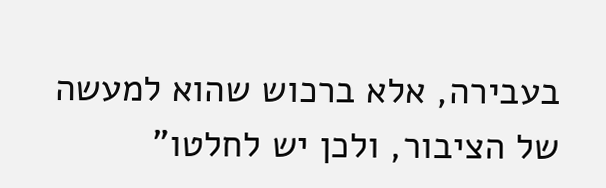בעבירה, אלא ברכוש שהוא למעשה של הציבור, ולכן יש לחלטו"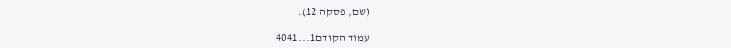(שם, פסקה 12).

עמוד הקודם1...4041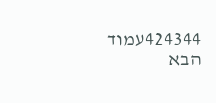424344עמוד הבא